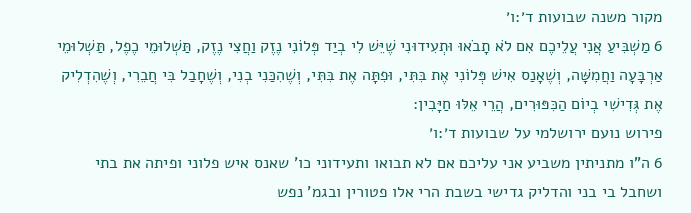מקור משנה שבועות ד׳:ו׳
6 מַשְׁבִּיעַ אֲנִי עֲלֵיכֶם אִם לֹא תָבֹאוּ וּתְעִידוּנִי שֶׁיֵּשׁ לִי בְיַד פְּלוֹנִי נֶזֶק וַחֲצִי נֶזֶק, תַּשְׁלוּמֵי כֶפֶל, תַּשְׁלוּמֵי אַרְבָּעָה וַחֲמִשָּׁה, וְשֶׁאָנַס אִישׁ פְּלוֹנִי אֶת בִּתִּי, וּפִתָּה אֶת בִּתִּי, וְשֶׁהִכַּנִי בְנִי, וְשֶׁחָבַל בִּי חֲבֵרִי, וְשֶׁהִדְלִיק אֶת גְּדִישִׁי בְיוֹם הַכִּפּוּרִים, הֲרֵי אֵלּוּ חַיָּבִין:
פירוש נועם ירושלמי על שבועות ד׳:ו׳
6 ה"ו מתניתין משביע אני עליכם אם לא תבואו ותעידוני כו' שאנס איש פלוני ופיתה את בתי ושחבל בי בני והדליק גדישי בשבת הרי אלו פטורין ובגמ' נפש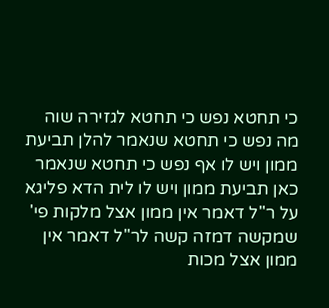כי תחטא נפש כי תחטא לגזירה שוה מה נפש כי תחטא שנאמר להלן תביעת ממון ויש לו אף נפש כי תחטא שנאמר כאן תביעת ממון ויש לו לית הדא פליגא על ר"ל דאמר אין ממון אצל מלקות פי' שמקשה דמזה קשה לר"ל דאמר אין ממון אצל מכות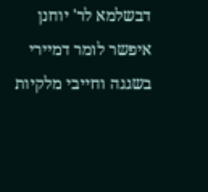דבשלמא לר' יוחנן איפשר לומר דמיירי בשגגה וחייבי מלקיות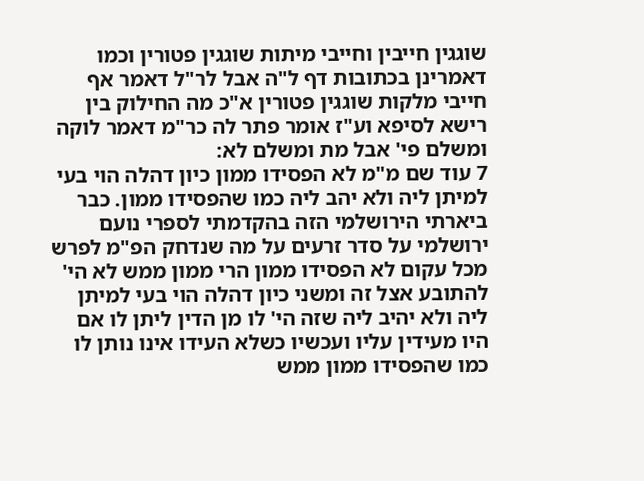שוגגין חייבין וחייבי מיתות שוגגין פטורין וכמו דאמרינן בכתובות דף ל"ה אבל לר"ל דאמר אף חייבי מלקות שוגגין פטורין א"כ מה החילוק בין רישא לסיפא וע"ז אומר פתר לה כר"מ דאמר לוקה ומשלם פי' אבל מת ומשלם לא:
7 עוד שם מ"מ לא הפסידו ממון כיון דהלה הוי בעי למיתן ליה ולא יהב ליה כמו שהפסידו ממון. כבר ביארתי הירושלמי הזה בהקדמתי לספרי נועם ירושלמי על סדר זרעים על מה שנדחק הפ"מ לפרש מכל עקום לא הפסידו ממון הרי ממון ממש לא הי' להתובע אצל זה ומשני כיון דהלה הוי בעי למיתן ליה ולא יהיב ליה שזה הי' לו מן הדין ליתן לו אם היו מעידין עליו ועכשיו כשלא העידו אינו נותן לו כמו שהפסידו ממון ממש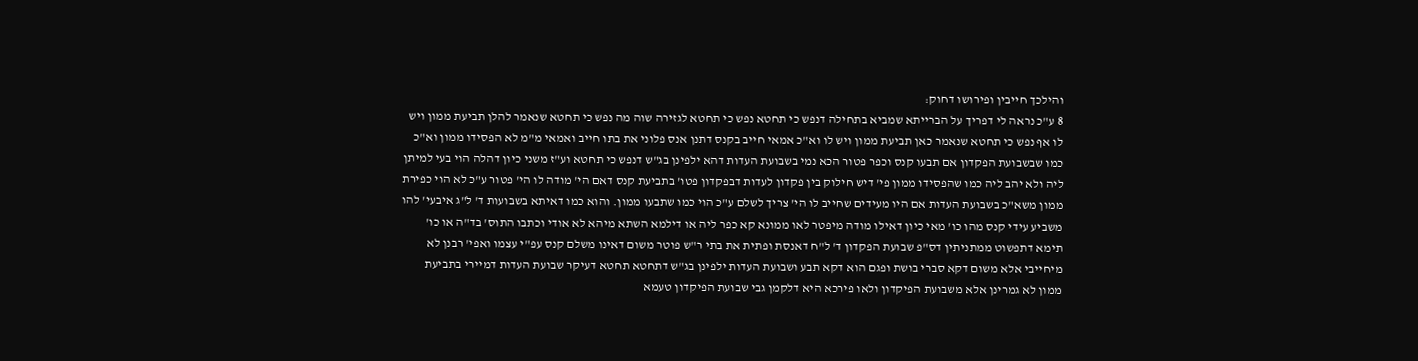והילכך חייבין ופירושו דחוק:
8 ע"כ נראה לי דפריך על הברייתא שמביא בתחילה דנפש כי תחטא נפש כי תחטא לגזירה שוה מה נפש כי תחטא שנאמר להלן תביעת ממון ויש לו אף נפש כי תחטא שנאמר כאן תביעת ממון ויש לו וא"כ אמאי חייב בקנס דתנן אנס פלוני את בתו חייב ואמאי מ"מ לא הפסידו ממון וא"כ כמו שבשבועת הפקדון אם תבעו קנס וכפר פטור הכא נמי בשבועת העדות דהא ילפינן בג"ש דנפש כי תחטא וע"ז משני כיון דהלה הוי בעי למיתן ליה ולא יהב ליה כמו שהפסידו ממון פי' דיש חילוק בין פקדון לעדות דבפקדון פטו' בתביעת קנס דאם הי' מודה לו הי' פטור ע"כ לא הוי כפירת ממון משא"כ בשבועת העדות אם היו מעידים שחייב לו הי' צריך לשלם ע"כ הוי כמו שתבעו ממון. והוא כמו דאיתא בשבועות ד' ל"ג איבעי' להו משביע עידי קנס מהו כו' מאי כיון דאילו מודה מיפטר לאו ממונא קא כפר ליה או דילמא השתא מיהא לא אודי וכתבו התוס' בד"ה או כו' תימא דתפשוט ממתניתין דס"פ שבועת הפקדון ד' ל"ח דאנסת ופתית את בתי ר"ש פוטר משום דאינו משלם קנס עפ"י עצמו ואפי' רבנן לא מיחייבי אלא משום דקא סברי בושת ופגם הוא דקא תבע ושבועת העדות ילפינן בג"ש דתחטא תחטא דעיקר שבועת העדות דמיירי בתביעת ממון לא גמרינן אלא משבועת הפיקדון ולאו פירכא היא דלקמן גבי שבועת הפיקדון טעמא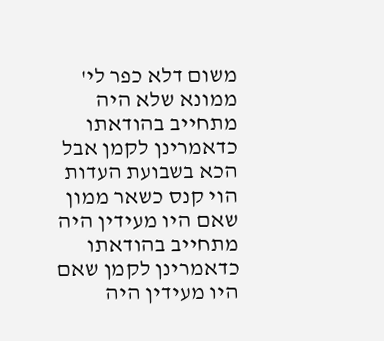משום דלא כפר לי' ממונא שלא היה מתחייב בהודאתו כדאמרינן לקמן אבל הכא בשבועת העדות הוי קנס כשאר ממון שאם היו מעידין היה מתחייב בהודאתו כדאמרינן לקמן שאם היו מעידין היה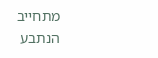מתחייב הנתבע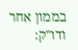בממון אחר ודו"ק: